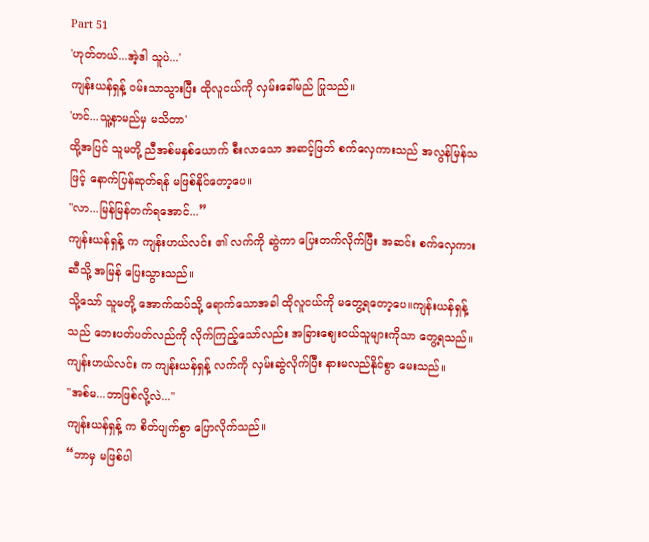Part 51
'ဟုတ်တယ်...အဲ့ဒါ သူပဲ...'
ကျန်းယန်ရှန့် ဝမ်းသာသွားပြီး ထိုလူငယ်ကို လှမ်းခေါ်မည် ပြုသည်။
'ဟင်...သူ့နာမည်မှ မသိတာ'
ထို့အပြင် သူမတို့ ညီအစ်မနှစ်ယောက် စီးလာသော အဆင့်ဖြတ် စက်လှေကားသည် အလွန်မြန်သဖြင့် နောက်ပြန်ဆုတ်ရန် မဖြစ်နိုင်တော့ပေ။
"လာ...မြန်မြန်တက်ရအောင်...”
ကျန်းယန်ရှန့် က ကျန်းဟယ်လင်း ၏ လက်ကို ဆွဲကာ ပြေးတက်လိုက်ပြီး အဆင်း စက်လှေကားဆီသို့ အမြန် ပြေးသွားသည်။
သို့သော် သူမတို့ အောက်ထပ်သို့ ရောက်သောအခါ ထိုလူငယ်ကို မတွေ့ရတော့ပေ။ကျန်းယန်ရှန့် သည် ဘေးပတ်ပတ်လည်ကို လိုက်ကြည့်သော်လည်း အခြားဈေးဝယ်သူများကိုသာ တွေ့ရသည်။
ကျန်းဟယ်လင်း က ကျန်းယန်ရှန့် လက်ကို လှမ်းဆွဲလိုက်ပြီး နားမလည်နိုင်စွာ မေးသည်။
"အစ်မ...ဘာဖြစ်လို့လဲ..."
ကျန်းယန်ရှန့် က စိတ်ပျက်စွာ ပြောလိုက်သည်။
“ဘာမှ မဖြစ်ပါ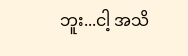ဘူး...ငါ့ အသိ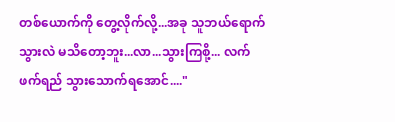တစ်ယောက်ကို တွေ့လိုက်လို့...အခု သူဘယ်ရောက်သွားလဲ မသိတော့ဘူး...လာ...သွားကြစို့... လက်ဖက်ရည် သွားသောက်ရအောင်...."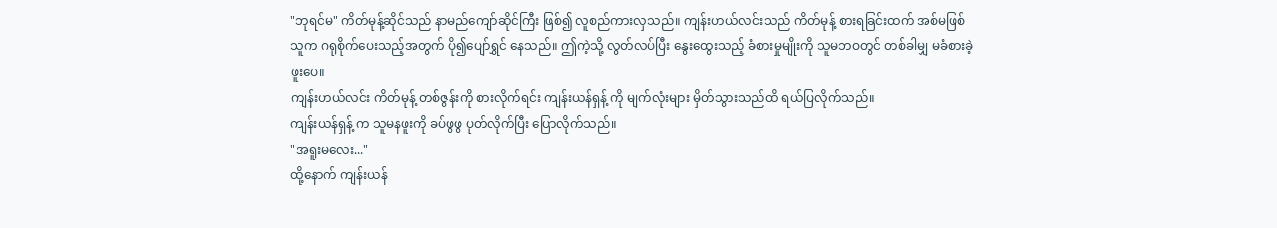"ဘုရင်မ" ကိတ်မုန့်ဆိုင်သည် နာမည်ကျော်ဆိုင်ကြီး ဖြစ်၍ လူစည်ကားလှသည်။ ကျန်းဟယ်လင်းသည် ကိတ်မုန့် စားရခြင်းထက် အစ်မဖြစ်သူက ဂရုစိုက်ပေးသည့်အတွက် ပို၍ပျော်ရွှင် နေသည်။ ဤကဲ့သို့ လွတ်လပ်ပြီး နွေးထွေးသည့် ခံစားမှုမျိုးကို သူမဘဝတွင် တစ်ခါမျှ မခံစားခဲ့ဖူးပေ။
ကျန်းဟယ်လင်း ကိတ်မုန့် တစ်ဇွန်းကို စားလိုက်ရင်း ကျန်းယန်ရှန့် ကို မျက်လုံးများ မှိတ်သွားသည်ထိ ရယ်ပြလိုက်သည်။
ကျန်းယန်ရှန့် က သူမနဖူးကို ခပ်ဖွဖွ ပုတ်လိုက်ပြီး ပြောလိုက်သည်။
"အရူးမလေး..."
ထို့နောက် ကျန်းယန်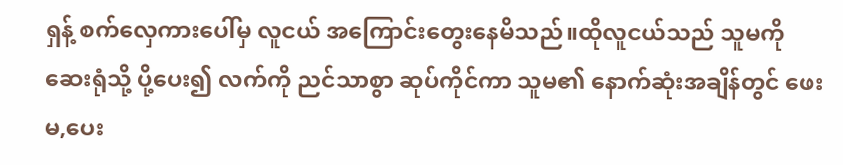ရှန့် စက်လှေကားပေါ်မှ လူငယ် အကြောင်းတွေးနေမိသည်။ထိုလူငယ်သည် သူမကို ဆေးရုံသို့ ပို့ပေး၍ လက်ကို ညင်သာစွာ ဆုပ်ကိုင်ကာ သူမ၏ နောက်ဆုံးအချိန်တွင် ဖေးမ,ပေး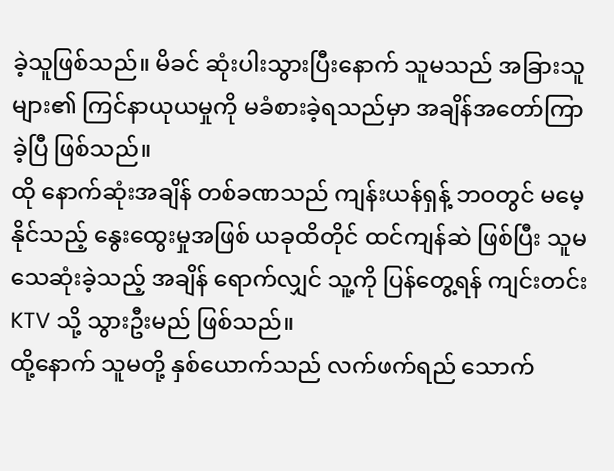ခဲ့သူဖြစ်သည်။ မိခင် ဆုံးပါးသွားပြီးနောက် သူမသည် အခြားသူများ၏ ကြင်နာယုယမှုကို မခံစားခဲ့ရသည်မှာ အချိန်အတော်ကြာခဲ့ပြီ ဖြစ်သည်။
ထို နောက်ဆုံးအချိန် တစ်ခဏသည် ကျန်းယန်ရှန့် ဘဝတွင် မမေ့နိုင်သည့် နွေးထွေးမှုအဖြစ် ယခုထိတိုင် ထင်ကျန်ဆဲ ဖြစ်ပြီး သူမသေဆုံးခဲ့သည့် အချိန် ရောက်လျှင် သူ့ကို ပြန်တွေ့ရန် ကျင်းတင်း KTV သို့ သွားဦးမည် ဖြစ်သည်။
ထို့နောက် သူမတို့ နှစ်ယောက်သည် လက်ဖက်ရည် သောက်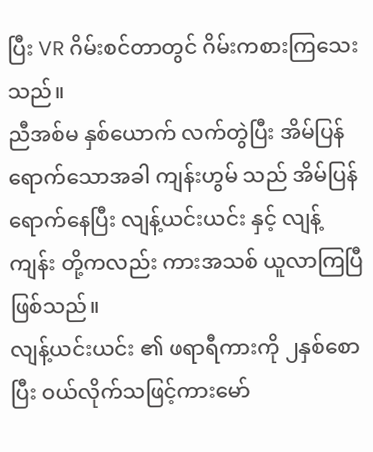ပြီး VR ဂိမ်းစင်တာတွင် ဂိမ်းကစားကြသေးသည်။
ညီအစ်မ နှစ်ယောက် လက်တွဲပြီး အိမ်ပြန်ရောက်သောအခါ ကျန်းဟွမ် သည် အိမ်ပြန်ရောက်နေပြီး လျန့်ယင်းယင်း နှင့် လျန့်ကျန်း တို့ကလည်း ကားအသစ် ယူလာကြပြီ ဖြစ်သည်။
လျန့်ယင်းယင်း ၏ ဖရာရီကားကို ၂နှစ်စောပြီး ဝယ်လိုက်သဖြင့်ကားမော်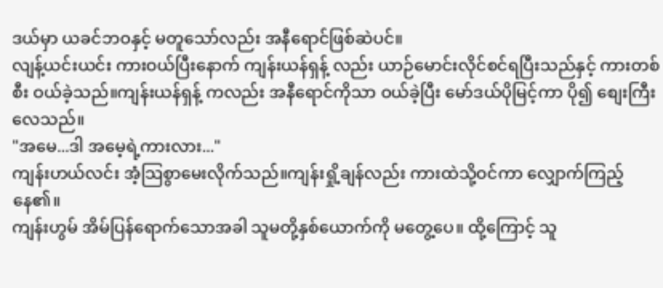ဒယ်မှာ ယခင်ဘဝနှင့် မတူသော်လည်း အနီရောင်ဖြစ်ဆဲပင်။
လျန့်ယင်းယင်း ကားဝယ်ပြီးနောက် ကျန်းယန်ရှန့် လည်း ယာဉ်မောင်းလိုင်စင်ရပြီးသည်နှင့် ကားတစ်စီး ဝယ်ခဲ့သည်။ကျန်းယန်ရှန့် ကလည်း အနီရောင်ကိုသာ ဝယ်ခဲ့ပြီး မော်ဒယ်ပိုမြင့်ကာ ပို၍ စျေးကြီးလေသည်။
"အမေ...ဒါ အမေ့ရဲ့ကားလား..."
ကျန်းဟယ်လင်း အံ့သြစွာမေးလိုက်သည်။ကျန်းရှို့ချန်လည်း ကားထဲသို့ဝင်ကာ လျှောက်ကြည့်နေ၏။
ကျန်းဟွမ် အိမ်ပြန်ရောက်သောအခါ သူမတို့နှစ်ယောက်ကို မတွေ့ပေ။ ထို့ကြောင့် သူ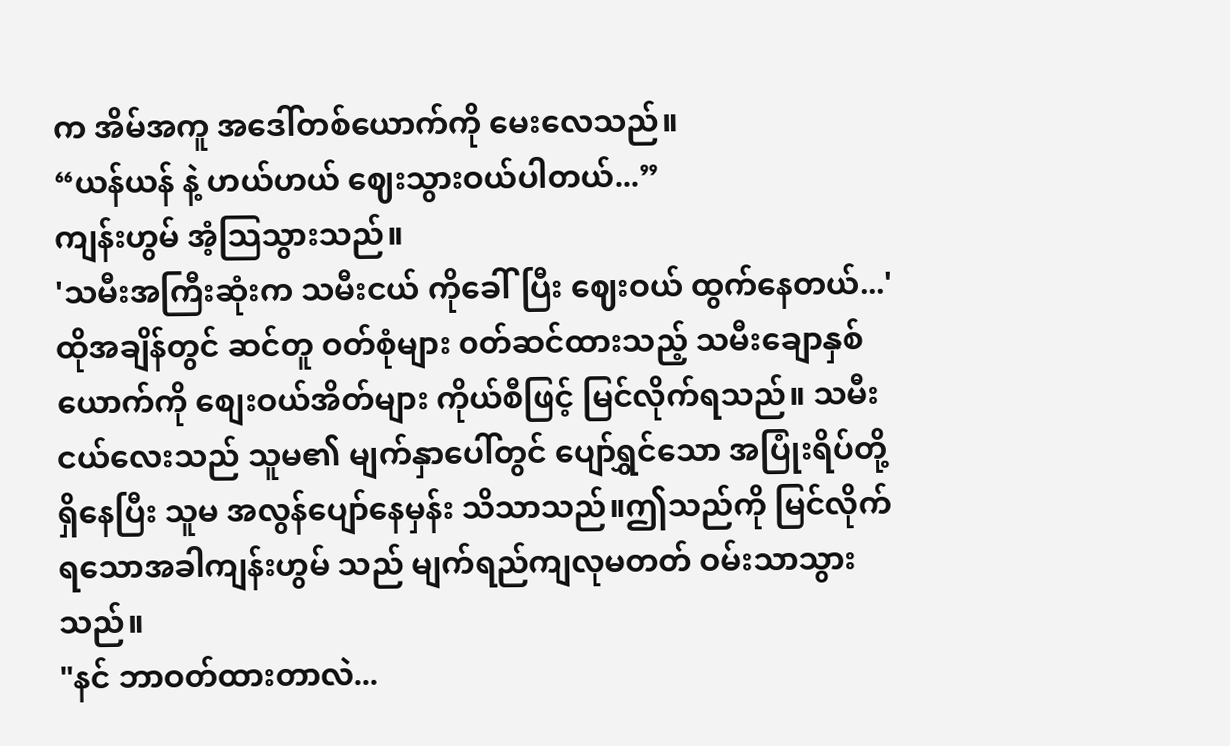က အိမ်အကူ အဒေါ်တစ်ယောက်ကို မေးလေသည်။
“ယန်ယန် နဲ့ ဟယ်ဟယ် ဈေးသွားဝယ်ပါတယ်...”
ကျန်းဟွမ် အံ့သြသွားသည်။
'သမီးအကြီးဆုံးက သမီးငယ် ကိုခေါ်ပြီး ဈေးဝယ် ထွက်နေတယ်...'
ထိုအချိန်တွင် ဆင်တူ ဝတ်စုံများ ၀တ်ဆင်ထားသည့် သမီးချောနှစ်ယောက်ကို စျေးဝယ်အိတ်များ ကိုယ်စီဖြင့် မြင်လိုက်ရသည်။ သမီးငယ်လေးသည် သူမ၏ မျက်နှာပေါ်တွင် ပျော်ရွှင်သော အပြုံးရိပ်တို့ ရှိနေပြီး သူမ အလွန်ပျော်နေမှန်း သိသာသည်။ဤသည်ကို မြင်လိုက်ရသောအခါကျန်းဟွမ် သည် မျက်ရည်ကျလုမတတ် ဝမ်းသာသွားသည်။
"နင် ဘာဝတ်ထားတာလဲ...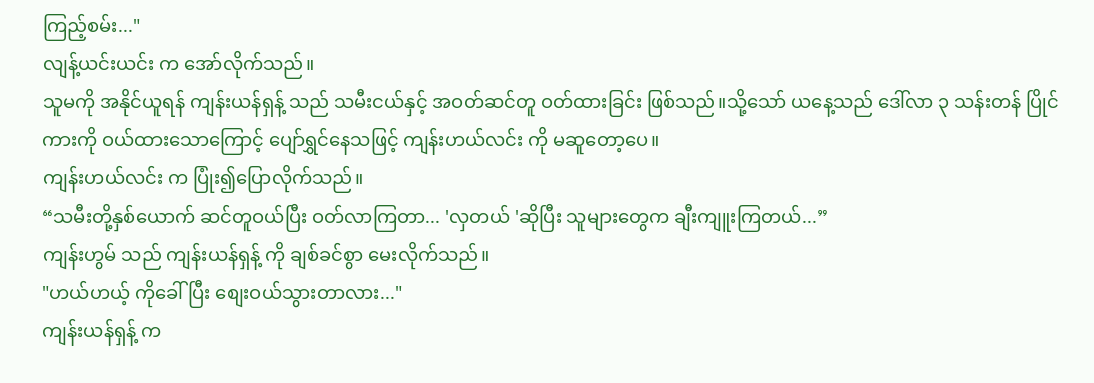ကြည့်စမ်း..."
လျန့်ယင်းယင်း က အော်လိုက်သည်။
သူမကို အနိုင်ယူရန် ကျန်းယန်ရှန့် သည် သမီးငယ်နှင့် အဝတ်ဆင်တူ ဝတ်ထားခြင်း ဖြစ်သည်။သို့သော် ယနေ့သည် ဒေါ်လာ ၃ သန်းတန် ပြိုင်ကားကို ဝယ်ထားသောကြောင့် ပျော်ရွှင်နေသဖြင့် ကျန်းဟယ်လင်း ကို မဆူတော့ပေ။
ကျန်းဟယ်လင်း က ပြုံး၍ပြောလိုက်သည်။
“သမီးတို့နှစ်ယောက် ဆင်တူဝယ်ပြီး ဝတ်လာကြတာ... 'လှတယ် 'ဆိုပြီး သူများတွေက ချီးကျူးကြတယ်...”
ကျန်းဟွမ် သည် ကျန်းယန်ရှန့် ကို ချစ်ခင်စွာ မေးလိုက်သည်။
"ဟယ်ဟယ့် ကိုခေါ်ပြီး စျေးဝယ်သွားတာလား..."
ကျန်းယန်ရှန့် က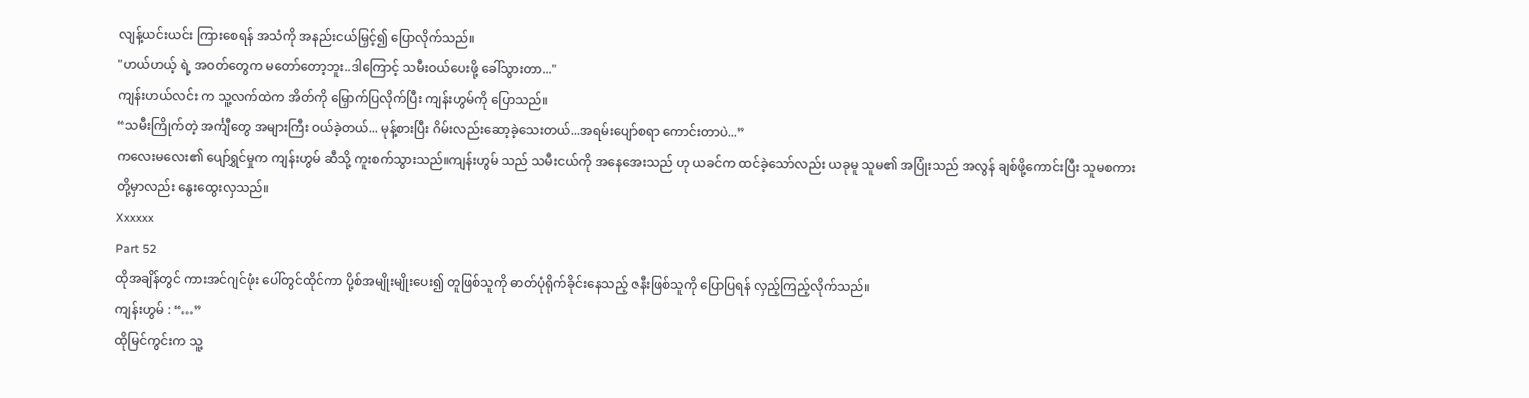လျန့်ယင်းယင်း ကြားစေရန် အသံကို အနည်းငယ်မြှင့်၍ ပြောလိုက်သည်။
"ဟယ်ဟယ့် ရဲ့ အဝတ်တွေက မတော်တော့ဘူး..ဒါကြောင့် သမီးဝယ်ပေးဖို့ ခေါ်သွားတာ..."
ကျန်းဟယ်လင်း က သူ့လက်ထဲက အိတ်ကို မြှောက်ပြလိုက်ပြီး ကျန်းဟွမ်ကို ပြောသည်။
“သမီးကြိုက်တဲ့ အင်္ကျီတွေ အများကြီး ဝယ်ခဲ့တယ်... မုန့်စားပြီး ဂိမ်းလည်းဆော့ခဲ့သေးတယ်...အရမ်းပျော်စရာ ကောင်းတာပဲ...”
ကလေးမလေး၏ ပျော်ရွှင်မှုက ကျန်းဟွမ် ဆီသို့ ကူးစက်သွားသည်။ကျန်းဟွမ် သည် သမီးငယ်ကို အနေအေးသည် ဟု ယခင်က ထင်ခဲ့သော်လည်း ယခုမူ သူမ၏ အပြုံးသည် အလွန် ချစ်ဖို့ကောင်းပြီး သူမစကားတို့မှာလည်း နွေးထွေးလှသည်။
Xxxxxx
Part 52
ထိုအချိန်တွင် ကားအင်ဂျင်ဖုံး ပေါ်တွင်ထိုင်ကာ ပို့စ်အမျိုးမျိုးပေး၍ တူဖြစ်သူကို ဓာတ်ပုံရိုက်ခိုင်းနေသည့် ဇနီးဖြစ်သူကို ပြောပြရန် လှည့်ကြည့်လိုက်သည်။
ကျန်းဟွမ် : “…”
ထိုမြင်ကွင်းက သူ့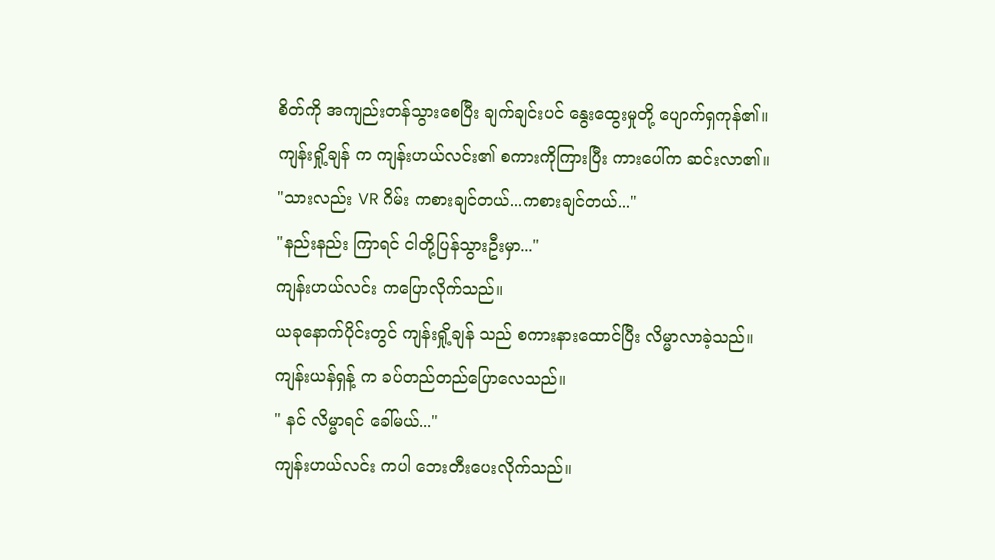စိတ်ကို အကျည်းတန်သွားစေပြီး ချက်ချင်းပင် နွေးထွေးမှုတို့ ပျောက်ရှကုန်၏။
ကျန်းရှို့ချန် က ကျန်းဟယ်လင်း၏ စကားကိုကြားပြီး ကားပေါ်က ဆင်းလာ၏။
"သားလည်း VR ဂိမ်း ကစားချင်တယ်...ကစားချင်တယ်..."
"နည်းနည်း ကြာရင် ငါတို့ပြန်သွားဦးမှာ..."
ကျန်းဟယ်လင်း ကပြောလိုက်သည်။
ယခုနောက်ပိုင်းတွင် ကျန်းရှို့ချန် သည် စကားနားထောင်ပြီး လိမ္မာလာခဲ့သည်။
ကျန်းယန်ရှန့် က ခပ်တည်တည်ပြောလေသည်။
" နင် လိမ္မာရင် ခေါ်မယ်..."
ကျန်းဟယ်လင်း ကပါ ဘေးတီးပေးလိုက်သည်။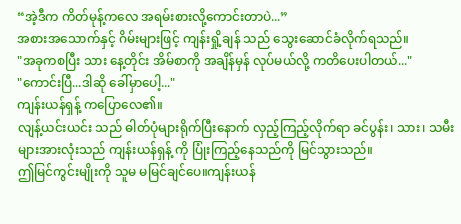“အဲ့ဒီက ကိတ်မုန့်ကလေ အရမ်းစားလို့ကောင်းတာပဲ...”
အစားအသောက်နှင့် ဂိမ်းများဖြင့် ကျန်းရှို့ချန် သည် သွေးဆောင်ခံလိုက်ရသည်။
"အခုကစပြီး သား နေ့တိုင်း အိမ်စာကို အချိန်မှန် လုပ်မယ်လို့ ကတိပေးပါတယ်..."
"ကောင်းပြီ...ဒါဆို ခေါ်မှာပေါ့..."
ကျန်းယန်ရှန့် ကပြောလေ၏။
လျန့်ယင်းယင်း သည် ဓါတ်ပုံများရိုက်ပြီးနောက် လှည့်ကြည့်လိုက်ရာ ခင်ပွန်း၊ သား၊ သမီးများအားလုံးသည် ကျန်းယန်ရှန့် ကို ပြုံးကြည့်နေသည်ကို မြင်သွားသည်။
ဤမြင်ကွင်းမျိုးကို သူမ မမြင်ချင်ပေ။ကျန်းယန်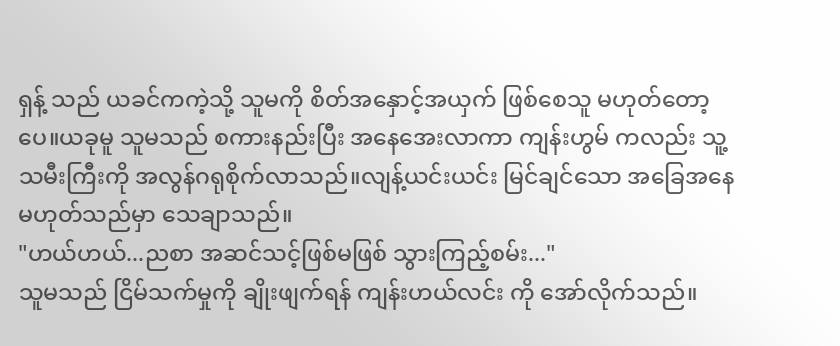ရှန့် သည် ယခင်ကကဲ့သို့ သူမကို စိတ်အနှောင့်အယှက် ဖြစ်စေသူ မဟုတ်တော့ပေ။ယခုမူ သူမသည် စကားနည်းပြီး အနေအေးလာကာ ကျန်းဟွမ် ကလည်း သူ့သမီးကြီးကို အလွန်ဂရုစိုက်လာသည်။လျန့်ယင်းယင်း မြင်ချင်သော အခြေအနေမဟုတ်သည်မှာ သေချာသည်။
"ဟယ်ဟယ်...ညစာ အဆင်သင့်ဖြစ်မဖြစ် သွားကြည့်စမ်း..."
သူမသည် ငြိမ်သက်မှုကို ချိုးဖျက်ရန် ကျန်းဟယ်လင်း ကို အော်လိုက်သည်။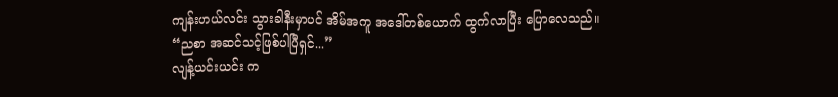ကျန်းဟယ်လင်း သွားခါနီးမှာပင် အိမ်အကူ အဒေါ်တစ်ယောက် ထွက်လာပြီး ပြောလေသည်။
“ညစာ အဆင်သင့်ဖြစ်ပါပြီရှင်...”
လျန့်ယင်းယင်း က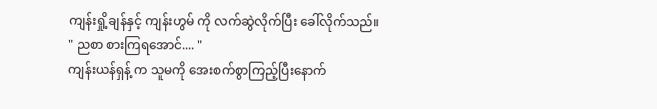ကျန်းရှို့ချန်နှင့် ကျန်းဟွမ် ကို လက်ဆွဲလိုက်ပြီး ခေါ်လိုက်သည်။
" ညစာ စားကြရအောင်.... "
ကျန်းယန်ရှန့် က သူမကို အေးစက်စွာကြည့်ပြီးနောက်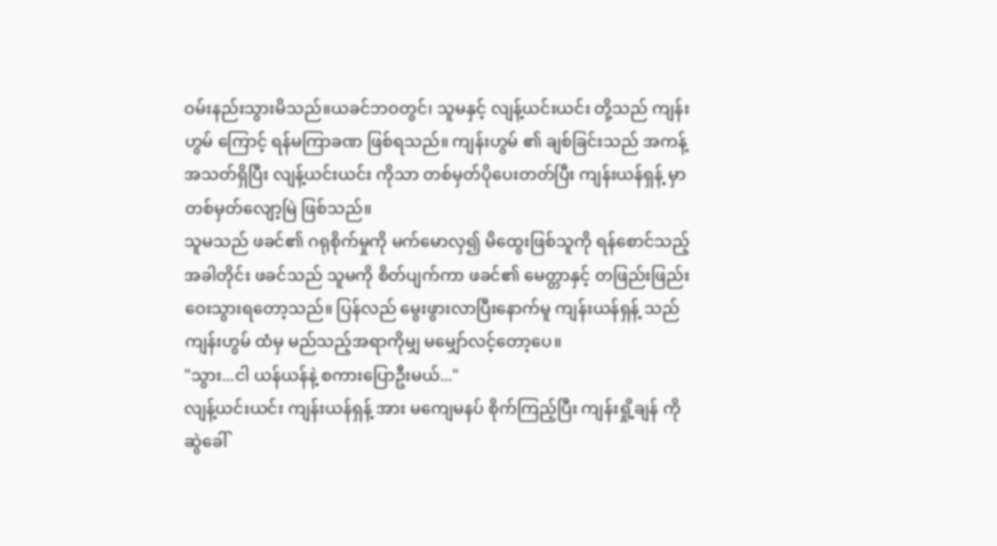ဝမ်းနည်းသွားမိသည်။ယခင်ဘဝတွင်၊ သူမနှင့် လျန့်ယင်းယင်း တို့သည် ကျန်းဟွမ် ကြောင့် ရန်မကြာခဏ ဖြစ်ရသည်။ ကျန်းဟွမ် ၏ ချစ်ခြင်းသည် အကန့်အသတ်ရှိပြီး လျန့်ယင်းယင်း ကိုသာ တစ်မှတ်ပိုပေးတတ်ပြီး ကျန်းယန်ရှန့် မှာတစ်မှတ်လျော့မြဲ ဖြစ်သည်။
သူမသည် ဖခင်၏ ဂရုစိုက်မှုကို မက်မောလှ၍ မိထွေးဖြစ်သူကို ရန်စောင်သည့်အခါတိုင်း ဖခင်သည် သူမကို စိတ်ပျက်ကာ ဖခင်၏ မေတ္တာနှင့် တဖြည်းဖြည်း ဝေးသွားရတော့သည်။ ပြန်လည် မွေးဖွားလာပြီးနောက်မူ ကျန်းယန်ရှန့် သည် ကျန်းဟွမ် ထံမှ မည်သည့်အရာကိုမျှ မမျှော်လင့်တော့ပေ။
"သွား...ငါ ယန်ယန်နဲ့ စကားပြောဦးမယ်..."
လျန့်ယင်းယင်း ကျန်းယန်ရှန့် အား မကျေမနပ် စိုက်ကြည့်ပြီး ကျန်းရှို့ချန် ကို ဆွဲခေါ်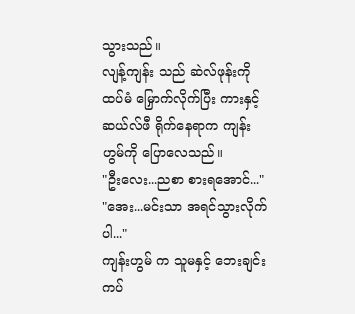သွားသည်။
လျန့်ကျန်း သည် ဆဲလ်ဖုန်းကို ထပ်မံ မြှောက်လိုက်ပြီး ကားနှင့် ဆယ်လ်ဖီ ရိုက်နေရာက ကျန်းဟွမ်ကို ပြောလေသည်။
"ဦးလေး...ညစာ စားရအောင်..."
"အေး...မင်းသာ အရင်သွားလိုက်ပါ..."
ကျန်းဟွမ် က သူမနှင့် ဘေးချင်းကပ်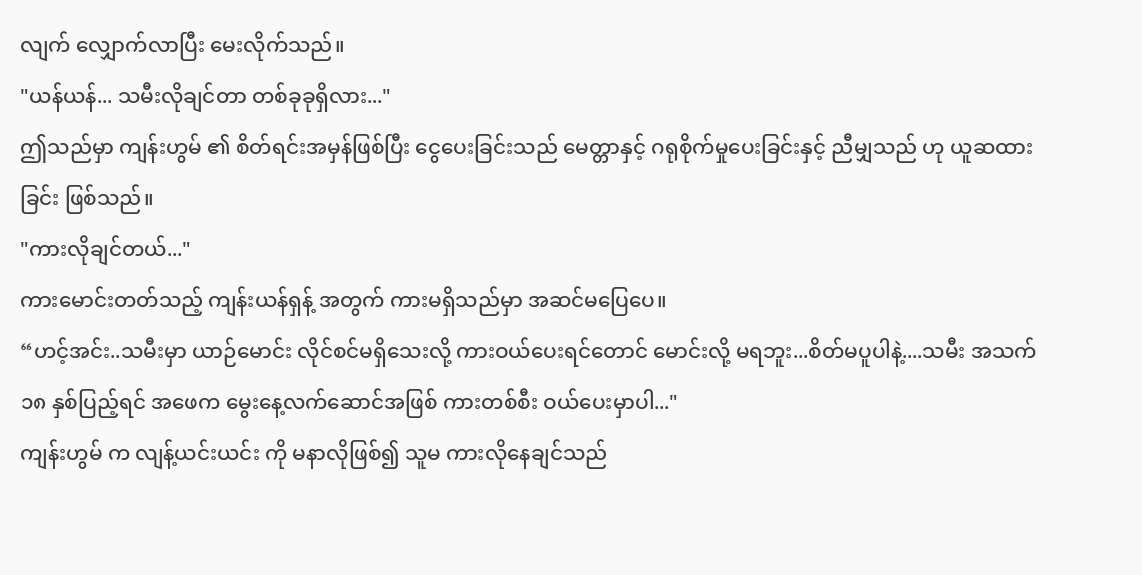လျက် လျှောက်လာပြီး မေးလိုက်သည်။
"ယန်ယန်... သမီးလိုချင်တာ တစ်ခုခုရှိလား..."
ဤသည်မှာ ကျန်းဟွမ် ၏ စိတ်ရင်းအမှန်ဖြစ်ပြီး ငွေပေးခြင်းသည် မေတ္တာနှင့် ဂရုစိုက်မှုပေးခြင်းနှင့် ညီမျှသည် ဟု ယူဆထားခြင်း ဖြစ်သည်။
"ကားလိုချင်တယ်..."
ကားမောင်းတတ်သည့် ကျန်းယန်ရှန့် အတွက် ကားမရှိသည်မှာ အဆင်မပြေပေ။
“ဟင့်အင်း..သမီးမှာ ယာဉ်မောင်း လိုင်စင်မရှိသေးလို့ ကားဝယ်ပေးရင်တောင် မောင်းလို့ မရဘူး...စိတ်မပူပါနဲ့....သမီး အသက် ၁၈ နှစ်ပြည့်ရင် အဖေက မွေးနေ့လက်ဆောင်အဖြစ် ကားတစ်စီး ဝယ်ပေးမှာပါ..."
ကျန်းဟွမ် က လျန့်ယင်းယင်း ကို မနာလိုဖြစ်၍ သူမ ကားလိုနေချင်သည်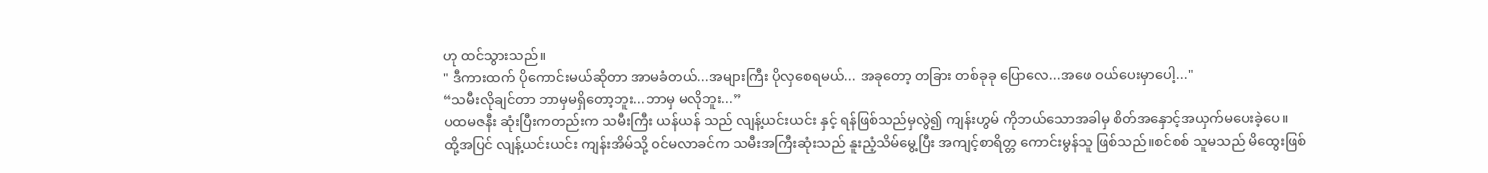ဟု ထင်သွားသည်။
" ဒီကားထက် ပိုကောင်းမယ်ဆိုတာ အာမခံတယ်...အများကြီး ပိုလှစေရမယ်... အခုတော့ တခြား တစ်ခုခု ပြောလေ...အဖေ ဝယ်ပေးမှာပေါ့..."
“သမီးလိုချင်တာ ဘာမှမရှိတော့ဘူး...ဘာမှ မလိုဘူး...”
ပထမဇနီး ဆုံးပြီးကတည်းက သမီးကြီး ယန်ယန် သည် လျန့်ယင်းယင်း နှင့် ရန်ဖြစ်သည်မှလွဲ၍ ကျန်းဟွမ် ကိုဘယ်သောအခါမှ စိတ်အနှောင့်အယှက်မပေးခဲ့ပေ။
ထို့အပြင် လျန့်ယင်းယင်း ကျန်းအိမ်သို့ ၀င်မလာခင်က သမီးအကြီးဆုံးသည် နူးညံ့သိမ်မွေ့ပြီး အကျင့်စာရိတ္တ ကောင်းမွန်သူ ဖြစ်သည်။စင်စစ် သူမသည် မိထွေးဖြစ်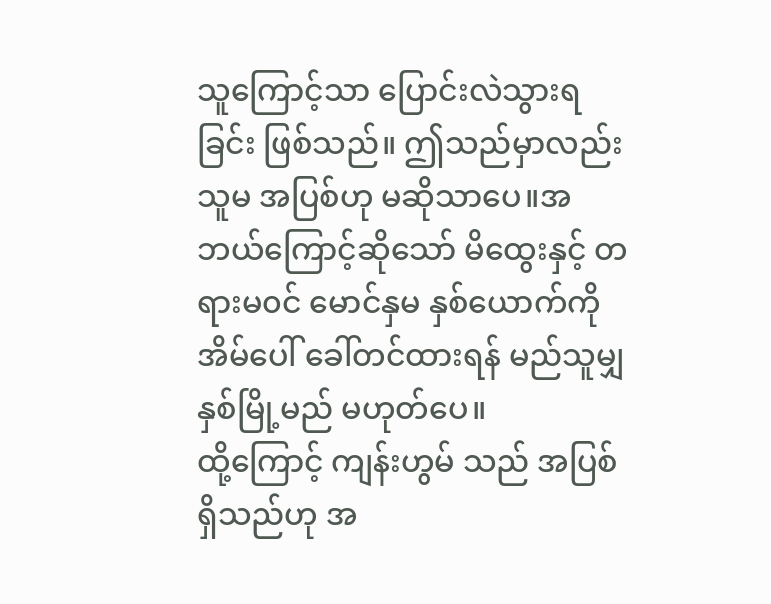သူကြောင့်သာ ပြောင်းလဲသွားရခြင်း ဖြစ်သည်။ ဤသည်မှာလည်း သူမ အပြစ်ဟု မဆိုသာပေ။အဘယ်ကြောင့်ဆိုသော် မိထွေးနှင့် တရားမ၀င် မောင်နှမ နှစ်ယောက်ကို အိမ်ပေါ် ခေါ်တင်ထားရန် မည်သူမျှနှစ်မြို့မည် မဟုတ်ပေ။
ထို့ကြောင့် ကျန်းဟွမ် သည် အပြစ်ရှိသည်ဟု အ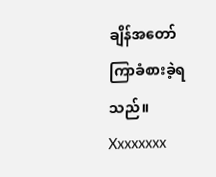ချိန်အတော်ကြာခံစားခဲ့ရသည်။
Xxxxxxxx